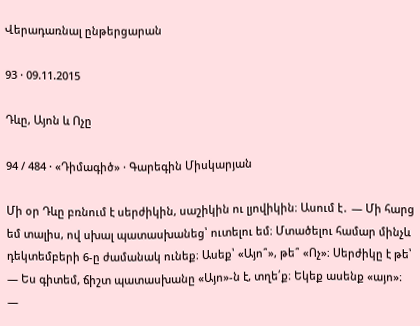Վերադառնալ ընթերցարան

93 · 09.11.2015

Դևը, Այոն և Ոչը

94 / 484 · «Դիմագիծ» · Գարեգին Միսկարյան

Մի օր Դևը բռնում է սերժիկին, սաշիկին ու լյովիկին։ Ասում է․ — Մի հարց եմ տալիս, ով սխալ պատասխանեց՝ ուտելու եմ։ Մտածելու համար մինչև դեկտեմբերի 6-ը ժամանակ ունեք։ Ասեք՝ «Այո՞», թե՞ «Ոչ»։ Սերժիկը է թե՝ — Ես գիտեմ, ճիշտ պատասխանը «Այո»-ն է, տղե՛ք։ Եկեք ասենք «այո»։ —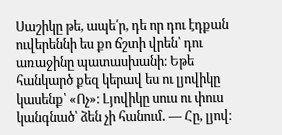Սաշիկը թե, ապե՛ր, դե որ դու էդքան ուվերեննի ես քո ճշտի վրեն՝ դու առաջինը պատասխանի։ Եթե հանկարծ քեզ կերավ ես ու լյովիկը կասենք՝ «Ոչ»։ Լյովիկը սուս ու փուս կանգնած՝ ձեն չի հանում․ — Հը, լյով։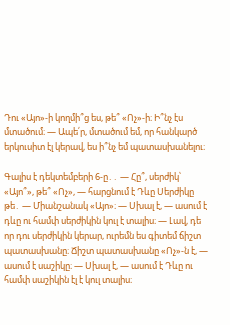Դու «Այո»-ի կողմի՞ց ես, թե՞ «Ոչ»-ի։ Ի՞նչ էս մտածում։ — Ապե՛ր, մտածում եմ, որ հանկարծ երկուսիտ էլ կերավ, ես ի՞նչ եմ պատասխանելու։

Գալիս է դեկտեմբերի 6-ը․․ — Հը՞, սերժիկ՝ «Այո՞», թե՞ «Ոչ», — հարցնում է Դևը Սերժիկը թե․ — Միանշանակ «Այո»։ — Սխալ է, — ասում է դևը ու համփ սերժիկին կուլ է տալիս։ — Լավ, դե որ դու սերժիկին կերար, ուրեմն ես գիտեմ ճիշտ պատասխանը։ Ճիշտ պատասխանը «Ոչ»-ն է, — ասում է սաշիկը։ — Սխալ է, — ասում է Դևը ու համփ սաշիկին էլ է կուլ տալիս։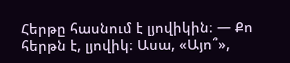Հերթը հասնում է լյովիկին։ — Քո հերթն է, լյովիկ։ Ասա, «Այո՞»,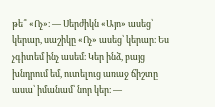թե՞ «Ոչ»։ — Սերժիկն «Այո» ասեց՝ կերար, սաշիկը «Ոչ» ասեց՝ կերար։ Ես չգիտեմ ինչ ասեմ։ Կեր ինձ, բայց խնդրում եմ, ուտելուց առաջ ճիշտը ասա՝ իմանամ՝ նոր կեր։ —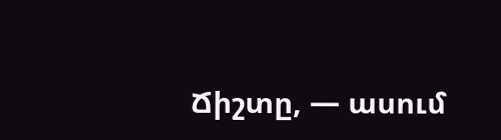Ճիշտը, — ասում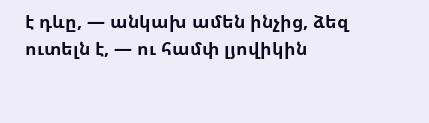է դևը, — անկախ ամեն ինչից, ձեզ ուտելն է, — ու համփ լյովիկին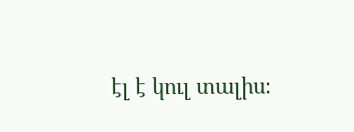էլ է կուլ տալիս։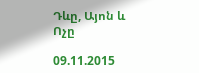Դևը, Այոն և Ոչը

09.11.2015